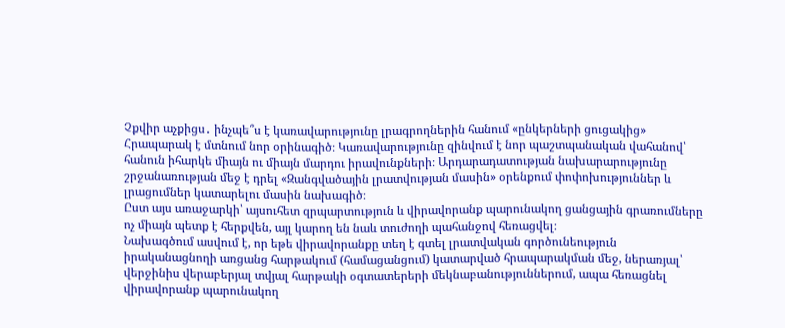Չքվիր աչքիցս․ ինչպե՞ս է կառավարությունը լրագրողներին հանում «ընկերների ցուցակից»
Հրապարակ է մտնում նոր օրինագիծ։ Կառավարությունը զինվում է նոր պաշտպանական վահանով՝ հանուն իհարկե միայն ու միայն մարդու իրավունքների։ Արդարադատության նախարարությունը շրջանառության մեջ է դրել «Զանգվածային լրատվության մասին» օրենքում փոփոխություններ և լրացումներ կատարելու մասին նախագիծ։
Ըստ այս առաջարկի՝ այսուհետ զրպարտություն և վիրավորանք պարունակող ցանցային գրառումները ոչ միայն պետք է հերքվեն, այլ կարող են նաև տուժողի պահանջով հեռացվել։
Նախագծում ասվում է, որ եթե վիրավորանքը տեղ է գտել լրատվական գործունեություն իրականացնողի առցանց հարթակում (համացանցում) կատարված հրապարակման մեջ, ներառյալ՝ վերջինիս վերաբերյալ տվյալ հարթակի օգտատերերի մեկնաբանություններում, ապա հեռացնել վիրավորանք պարունակող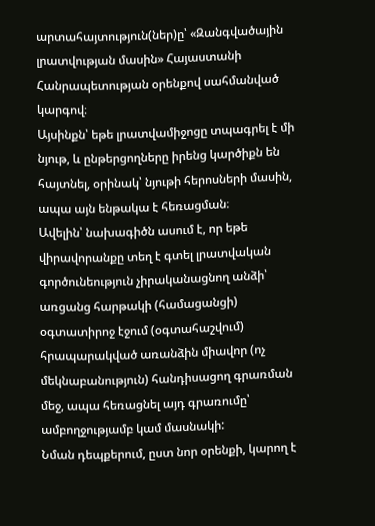արտահայտություն(ներ)ը՝ «Զանգվածային լրատվության մասին» Հայաստանի Հանրապետության օրենքով սահմանված կարգով։
Այսինքն՝ եթե լրատվամիջոցը տպագրել է մի նյութ, և ընթերցողները իրենց կարծիքն են հայտնել, օրինակ՝ նյութի հերոսների մասին, ապա այն ենթակա է հեռացման։
Ավելին՝ նախագիծն ասում է, որ եթե վիրավորանքը տեղ է գտել լրատվական գործունեություն չիրականացնող անձի՝ առցանց հարթակի (համացանցի) օգտատիրոջ էջում (օգտահաշվում) հրապարակված առանձին միավոր (ոչ մեկնաբանություն) հանդիսացող գրառման մեջ, ապա հեռացնել այդ գրառումը՝ ամբողջությամբ կամ մասնակի:
Նման դեպքերում, ըստ նոր օրենքի, կարող է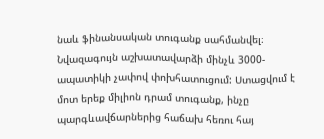նաև ֆինանսական տուգանք սահմանվել։ Նվազագույն աշխատավարձի մինչև 3000-ապատիկի չափով փոխհատուցում: Ստացվում է մոտ երեք միլիոն դրամ տուգանք, ինչը պարգևավճարներից հաճախ հեռու հայ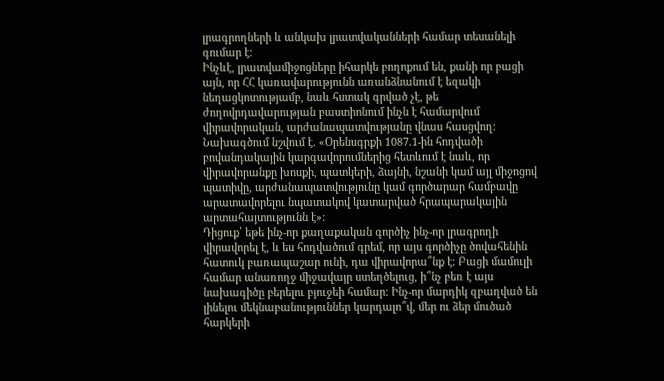լրագրողների և անկախ լրատվականների համար տեսանելի գումար է։
Ինչևէ, լրատվամիջոցները իհարկե բողոքում են, քանի որ բացի այն, որ ՀՀ կառավարությունն առանձնանում է եզակի նեղացկոտությամբ, նաև հստակ գրված չէ, թե ժողովրդավարության բաստիոնում ինչն է համարվում վիրավորական, արժանապատվությանը վնաս հասցվող։
Նախագծում նշվում է. «Օրենսգրքի 1087.1-ին հոդվածի բովանդակային կարգավորումներից հետևում է նաև, որ վիրավորանքը խոսքի, պատկերի, ձայնի, նշանի կամ այլ միջոցով պատիվը, արժանապատվությունը կամ գործարար համբավը արատավորելու նպատակով կատարված հրապարակային արտահայտությունն է»:
Դիցուք՝ եթե ինչ-որ քաղաքական գործիչ ինչ-որ լրագրողի վիրավորել է, և ես հոդվածում գրեմ, որ այս գործիչը ծովահենին հատուկ բառապաշար ունի, դա վիրավորա՞նք է։ Բացի մամուլի համար անառողջ միջավայր ստեղծելուց, ի՞նչ բեռ է այս նախագիծը բերելու բյուջեի համար։ Ինչ-որ մարդիկ զբաղված են լինելու մեկնաբանություններ կարդալո՞վ, մեր ու ձեր մուծած հարկերի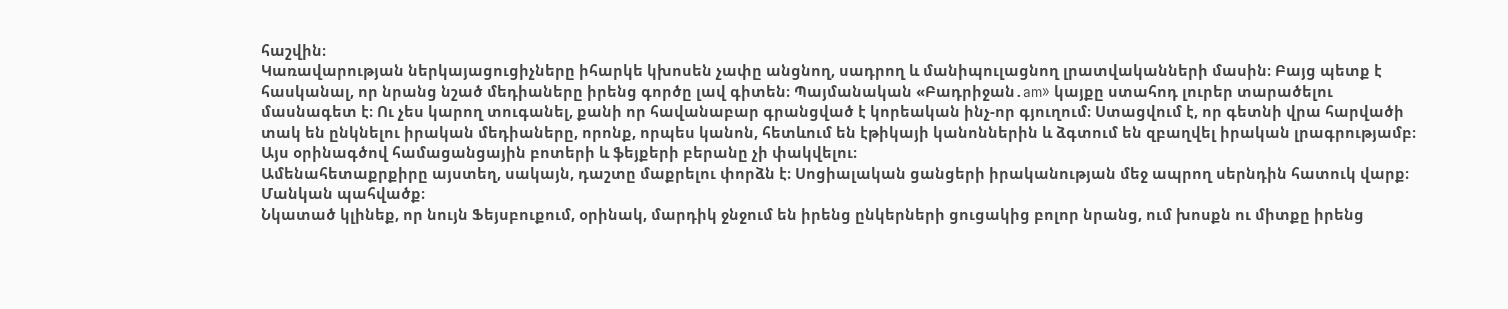հաշվին։
Կառավարության ներկայացուցիչները իհարկե կխոսեն չափը անցնող, սադրող և մանիպուլացնող լրատվականների մասին։ Բայց պետք է հասկանալ, որ նրանց նշած մեդիաները իրենց գործը լավ գիտեն։ Պայմանական «Բադրիջան․am» կայքը ստահոդ լուրեր տարածելու մասնագետ է։ Ու չես կարող տուգանել, քանի որ հավանաբար գրանցված է կորեական ինչ-որ գյուղում։ Ստացվում է, որ գետնի վրա հարվածի տակ են ընկնելու իրական մեդիաները, որոնք, որպես կանոն, հետևում են էթիկայի կանոններին և ձգտում են զբաղվել իրական լրագրությամբ։ Այս օրինագծով համացանցային բոտերի և ֆեյքերի բերանը չի փակվելու։
Ամենահետաքրքիրը այստեղ, սակայն, դաշտը մաքրելու փորձն է։ Սոցիալական ցանցերի իրականության մեջ ապրող սերնդին հատուկ վարք։ Մանկան պահվածք։
Նկատած կլինեք, որ նույն Ֆեյսբուքում, օրինակ, մարդիկ ջնջում են իրենց ընկերների ցուցակից բոլոր նրանց, ում խոսքն ու միտքը իրենց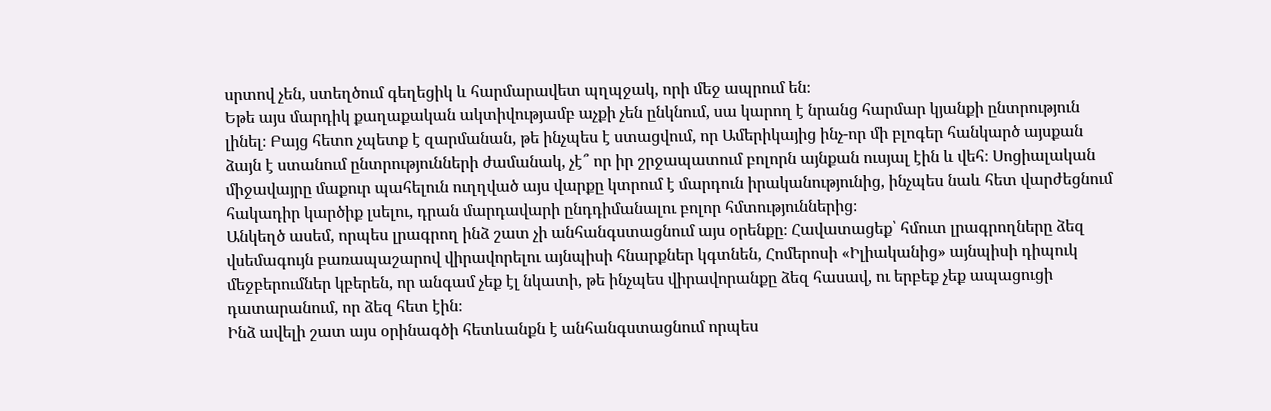սրտով չեն, ստեղծում գեղեցիկ և հարմարավետ պղպջակ, որի մեջ ապրում են։
Եթե այս մարդիկ քաղաքական ակտիվությամբ աչքի չեն ընկնում, սա կարող է նրանց հարմար կյանքի ընտրություն լինել։ Բայց հետո չպետք է զարմանան, թե ինչպես է ստացվում, որ Ամերիկայից ինչ-որ մի բլոգեր հանկարծ այսքան ձայն է ստանում ընտրությունների ժամանակ, չէ՞ որ իր շրջապատում բոլորն այնքան ուսյալ էին և վեհ։ Սոցիալական միջավայրը մաքուր պահելուն ուղղված այս վարքը կտրում է մարդուն իրականությունից, ինչպես նաև հետ վարժեցնում հակադիր կարծիք լսելու, դրան մարդավարի ընդդիմանալու բոլոր հմտություններից։
Անկեղծ ասեմ, որպես լրագրող ինձ շատ չի անհանգստացնում այս օրենքը։ Հավատացեք՝ հմուտ լրագրողները ձեզ վսեմագույն բառապաշարով վիրավորելու այնպիսի հնարքներ կգտնեն, Հոմերոսի «Իլիականից» այնպիսի դիպուկ մեջբերումներ կբերեն, որ անգամ չեք էլ նկատի, թե ինչպես վիրավորանքը ձեզ հասավ, ու երբեք չեք ապացուցի դատարանում, որ ձեզ հետ էին։
Ինձ ավելի շատ այս օրինագծի հետևանքն է անհանգստացնում որպես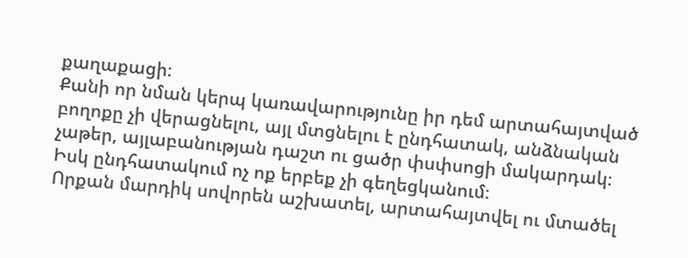քաղաքացի։
Քանի որ նման կերպ կառավարությունը իր դեմ արտահայտված բողոքը չի վերացնելու, այլ մտցնելու է ընդհատակ, անձնական չաթեր, այլաբանության դաշտ ու ցածր փսփսոցի մակարդակ։
Իսկ ընդհատակում ոչ ոք երբեք չի գեղեցկանում։
Որքան մարդիկ սովորեն աշխատել, արտահայտվել ու մտածել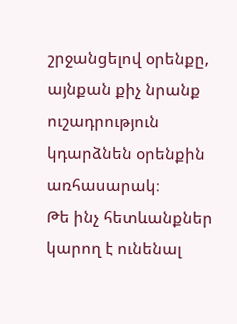շրջանցելով օրենքը, այնքան քիչ նրանք ուշադրություն կդարձնեն օրենքին առհասարակ։
Թե ինչ հետևանքներ կարող է ունենալ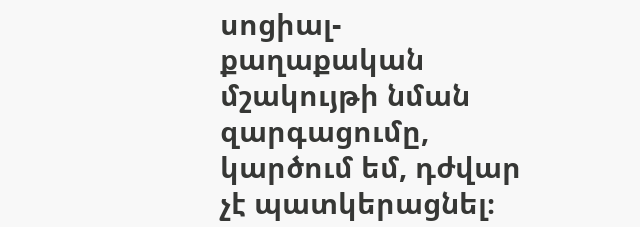սոցիալ-քաղաքական մշակույթի նման զարգացումը, կարծում եմ, դժվար չէ պատկերացնել։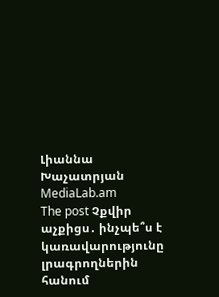Լիաննա Խաչատրյան
MediaLab.am
The post Չքվիր աչքիցս․ ինչպե՞ս է կառավարությունը լրագրողներին հանում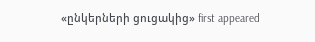«ընկերների ցուցակից» first appeared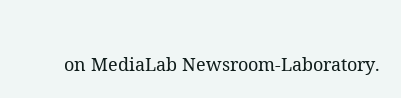on MediaLab Newsroom-Laboratory.